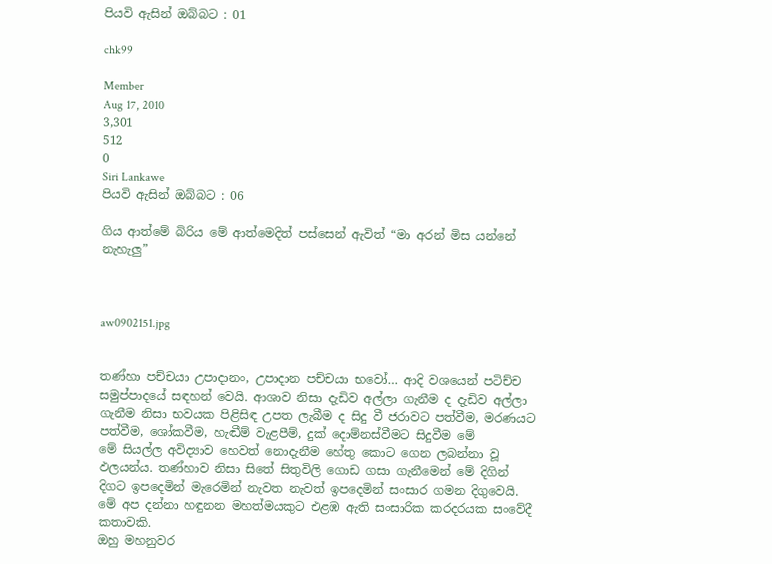පියවි ඇසින් ඔබ්බට : 01

chk99

Member
Aug 17, 2010
3,301
512
0
Siri Lankawe
පියවි ඇසින් ඔබ්බට : 06

ගිය ආත්මේ බිරිය මේ ආත්මෙදිත් පස්සෙන් ඇවිත් “මා අරන් මිස යන්නේ නැහැලු”



aw0902151.jpg


තණ්හා පච්චයා උපාදානං, උපාදාන පච්චයා භවෝ… ආදි වශයෙන් පටිච්ච සමුප්පාදයේ සඳහන් වෙයි. ආශාව නිසා දැඩිව අල්ලා ගැනීම ද දැඩිව අල්ලා ගැනීම නිසා භවයක පිළිසිඳ උපත ලැබීම ද සිදු වී ජරාවට පත්වීම, මරණයට පත්වීම, ශෝකවීම, හැඬීම් වැළපීම්, දුක් දොම්නස්වීමට සිදුවීම මේ
මේ සියල්ල අවිද්‍යාව හෙවත් නොදැනීම හේතු කොට ගෙන ලබන්නා වූ ඵලයන්ය. තණ්හාව නිසා සිතේ සිතුවිලි ගොඩ ගසා ගැනීමෙන් මේ දිගින් දිගට ඉපදෙමින් මැරෙමින් නැවත නැවත් ඉපදෙමින් සංසාර ගමන දිගුවෙයි.
මේ අප දන්නා හඳුනන මහත්මයකුට එළඹ ඇති සංසාරික කරදරයක සංවේදී කතාවකි.
ඔහු මහනුවර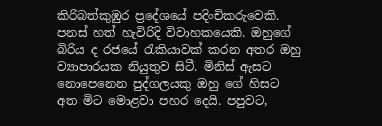කිරිබත්කුඹුර ප්‍රදේශයේ පදිංචිකරුවෙකි. පනස් හත් හැවිරිදි විවාහකයෙකි. ඔහුගේ බිරිය ද රජයේ රැකියාවක් කරන අතර ඔහු ව්‍යාපාරයක නියුතුව සිටී. මිනිස් ඇසට නොපෙනෙන පුද්ගලයකු ඔහු ගේ හිසට අත මිට මොළවා පහර දෙයි. පපුවට,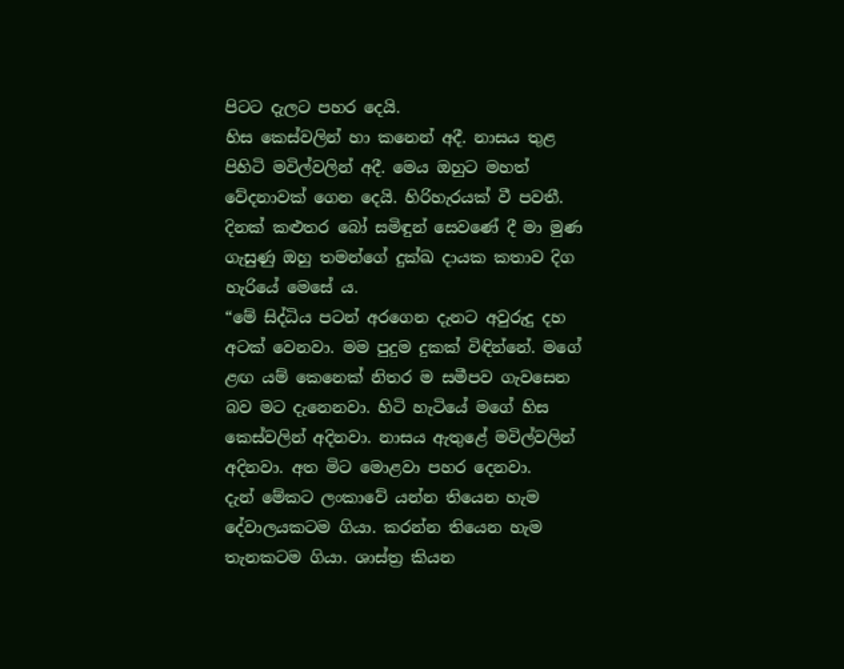පිටට දැලට පහර දෙයි.
හිස කෙස්වලින් හා කනෙන් අදී. නාසය තුළ පිහිටි මවිල්වලින් අදී. මෙය ඔහුට මහත් වේදනාවක් ගෙන දෙයි. හිරිහැරයක් වී පවතී. දිනක් කළුතර බෝ සමිඳුන් සෙවණේ දී මා මුණ ගැසුණු ඔහු තමන්ගේ දුක්ඛ දායක කතාව දිග හැරියේ මෙසේ ය.
“මේ සිද්ධිය පටන් අරගෙන දැනට අවුරුදු දහ අටක් වෙනවා. මම පුදුම දුකක් විඳින්නේ. මගේ ළඟ යම් කෙනෙක් නිතර ම සමීපව ගැවසෙන බව මට දැනෙනවා. හිටි හැටියේ මගේ හිස කෙස්වලින් අදිනවා. නාසය ඇතුළේ මවිල්වලින් අදිනවා. අත මිට මොළවා පහර දෙනවා.
දැන් මේකට ලංකාවේ යන්න තියෙන හැම දේවාලයකටම ගියා. කරන්න තියෙන හැම තැනකටම ගියා. ශාස්ත්‍ර කියන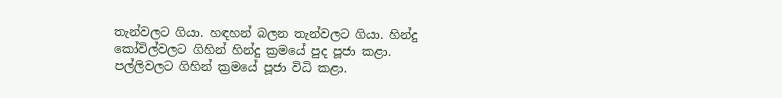තැන්වලට ගියා. හඳහන් බලන තැන්වලට ගියා. හින්දු කෝවිල්වලට ගිහින් හින්දු ක්‍රමයේ පුද පූජා කළා. පල්ලිවලට ගිහින් ක්‍රමයේ පූජා විධි කළා.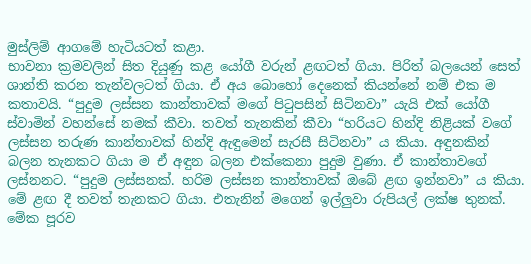මුස්ලිම් ආගමේ හැටියටත් කළා.
භාවනා ක්‍රමවලින් සිත දියුණු කළ යෝගී වරුන් ළඟටත් ගියා. පිරිත් බලයෙන් සෙත් ශාන්ති කරන තැන්වලටත් ගියා. ඒ අය බොහෝ දෙනෙක් කියන්නේ නම් එක ම කතාවයි. “පුදුම ලස්සන කාන්තාවක් මගේ පිටුපසින් සිටිනවා” යැයි එක් යෝගී ස්වාමින් වහන්සේ නමක් කීවා. තවත් තැනකින් කීවා “හරියට හින්දි නිළියක් වගේ ලස්සන තරුණ කාන්තාවක් හින්දි ඇඳුමෙන් සැරසී සිටිනවා” ය කියා. අඳුනකින් බලන තැනකට ගියා ම ඒ අඳුන බලන එක්කෙනා පුදුම වුණා. ඒ කාන්තාවගේ ලස්නනට. “පුදුම ලස්සනක්. හරිම ලස්සන කාන්තාවක් ඔබේ ළඟ ඉන්නවා” ය කියා.
මේ ළඟ දී තවත් තැනකට ගියා. එතැනින් මගෙන් ඉල්ලුවා රුපියල් ලක්ෂ තුනක්. මේක පූරව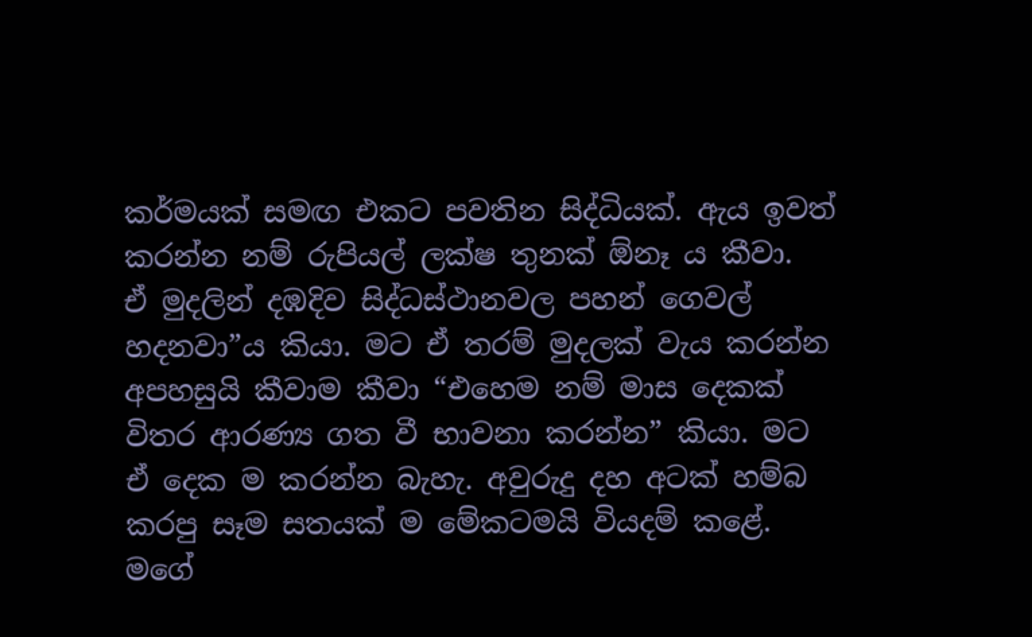කර්මයක් සමඟ එකට පවතින සිද්ධියක්. ඇය ඉවත් කරන්න නම් රුපියල් ලක්ෂ තුනක් ඕනෑ ය කීවා.
ඒ මුදලින් දඹදිව සිද්ධස්ථානවල පහන් ගෙවල් හදනවා”ය කියා. මට ඒ තරම් මුදලක් වැය කරන්න අපහසුයි කීවාම කීවා “එහෙම නම් මාස දෙකක් විතර ආරණ්‍ය ගත වී භාවනා කරන්න” කියා. මට ඒ දෙක ම කරන්න බැහැ. අවුරුදු දහ අටක් හම්බ කරපු සෑම සතයක් ම මේකටමයි වියදම් කළේ.
මගේ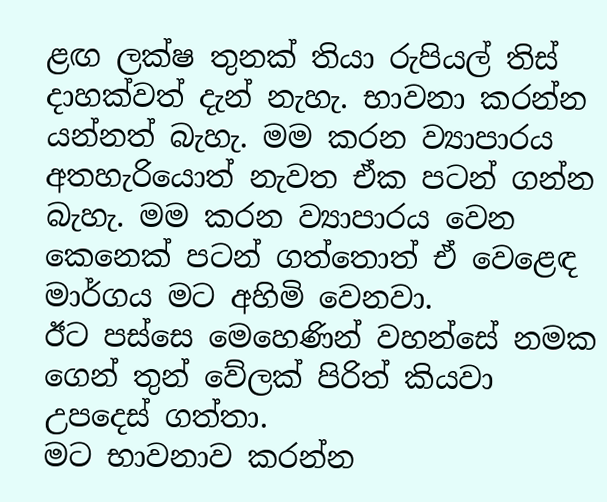ළඟ ලක්ෂ තුනක් තියා රුපියල් තිස් දාහක්වත් දැන් නැහැ. භාවනා කරන්න යන්නත් බැහැ. මම කරන ව්‍යාපාරය අතහැරියොත් නැවත ඒක පටන් ගන්න බැහැ. මම කරන ව්‍යාපාරය වෙන කෙනෙක් පටන් ගත්තොත් ඒ වෙළෙඳ මාර්ගය මට අහිමි වෙනවා.
ඊට පස්සෙ මෙහෙණින් වහන්සේ නමක ගෙන් තුන් වේලක් පිරිත් කියවා උපදෙස් ගත්තා.
මට භාවනාව කරන්න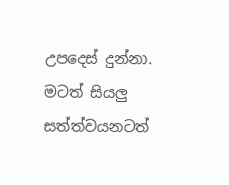උපදෙස් දුන්නා. මටත් සියලු සත්ත්වයනටත්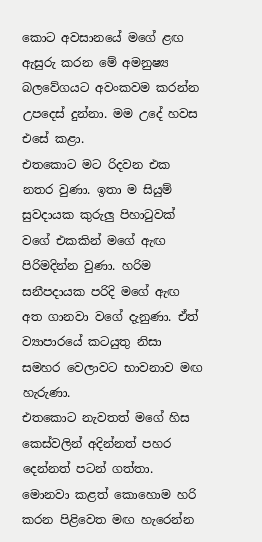කොට අවසානයේ මගේ ළඟ ඇසුරු කරන මේ අමනුෂ්‍ය බලවේගයට අවංකවම කරන්න උපදෙස් දුන්නා. මම උදේ හවස එසේ කළා.
එතකොට මට රිදවන එක නතර වුණා. ඉතා ම සියුම් සුවදායක කුරුලු පිහාටුවක් වගේ එකකින් මගේ ඇඟ පිරිමදින්න වුණා. හරිම සනීපදායක පරිදි මගේ ඇඟ අත ගානවා වගේ දැනුණා. ඒත් ව්‍යාපාරයේ කටයුතු නිසා සමහර වෙලාවට භාවනාව මඟ හැරුණා.
එතකොට නැවතත් මගේ හිස කෙස්වලින් අදින්නත් පහර දෙන්නත් පටන් ගත්තා. මොනවා කළත් කොහොම හරි කරන පිළිවෙත මඟ හැරෙන්න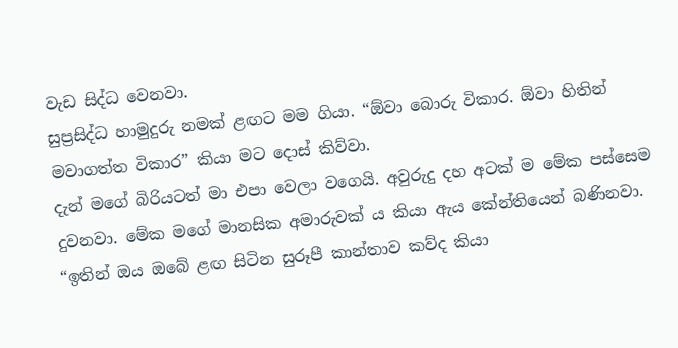වැඩ සිද්ධ වෙනවා.
සුප්‍රසිද්ධ හාමුදුරු නමක් ළඟට මම ගියා. “ඕවා බොරු විකාර. ඕවා හිතින් මවාගත්ත විකාර” කියා මට දොස් කිව්වා.
දැන් මගේ බිරියටත් මා එපා වෙලා වගෙයි. අවුරුදු දහ අටක් ම මේක පස්සෙම දුවනවා. මේක මගේ මානසික අමාරුවක් ය කියා ඇය කේන්තියෙන් බණිනවා.
“ඉතින් ඔය ඔබේ ළඟ සිටින සුරූපී කාන්තාව කව්ද කියා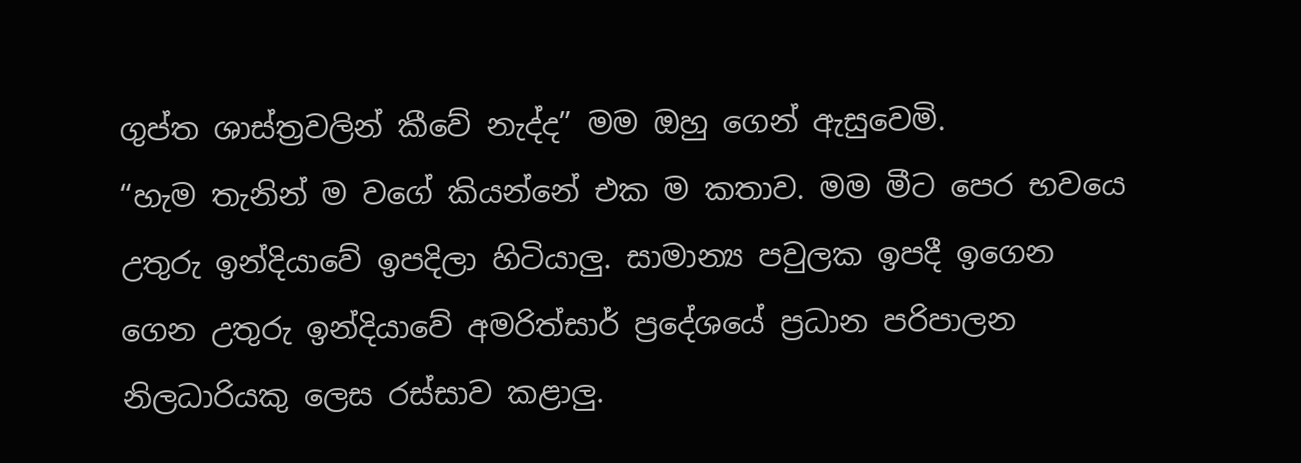ගුප්ත ශාස්ත්‍රවලින් කීවේ නැද්ද” මම ඔහු ගෙන් ඇසුවෙමි.
“හැම තැනින් ම වගේ කියන්නේ එක ම කතාව. මම මීට පෙර භවයෙ උතුරු ඉන්දියාවේ ඉපදිලා හිටියාලු. සාමාන්‍ය පවුලක ඉපදී ඉගෙන ගෙන උතුරු ඉන්දියාවේ අමරිත්සාර් ප්‍රදේශයේ ප්‍රධාන පරිපාලන නිලධාරියකු ලෙස රස්සාව කළාලු.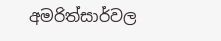අමරිත්සාර්වල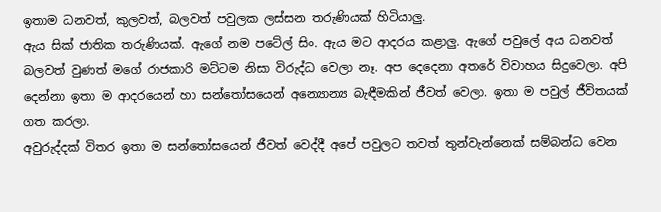ඉතාම ධනවත්, කුලවත්, බලවත් පවුලක ලස්සන තරුණියක් හිටියාලු.
ඇය සික් ජාතික තරුණියක්. ඇගේ නම පටේල් සිං. ඇය මට ආදරය කළාලු. ඇගේ පවුලේ අය ධනවත් බලවත් වුණත් මගේ රාජකාරි මට්ටම නිසා විරුද්ධ වෙලා නෑ. අප දෙදෙනා අතරේ විවාහය සිදුවෙලා. අපි දෙන්නා ඉතා ම ආදරයෙන් හා සන්තෝසයෙන් අන්‍යොන්‍ය බැඳීමකින් ජීවත් වෙලා. ඉතා ම පවුල් ජීවිතයක් ගත කරලා.
අවුරුද්දක් විතර ඉතා ම සන්තෝසයෙන් ජීවත් වෙද්දී අපේ පවුලට තවත් තුන්වැන්නෙක් සම්බන්ධ වෙන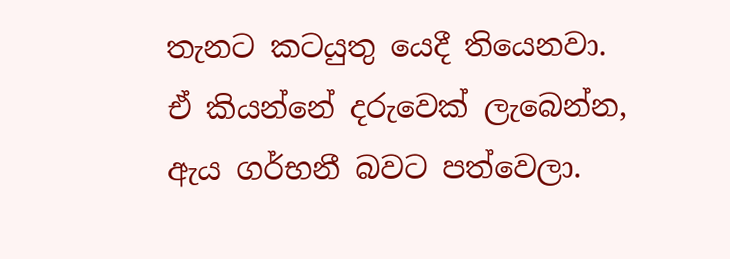තැනට කටයුතු යෙදී තියෙනවා.
ඒ කියන්නේ දරුවෙක් ලැබෙන්න, ඇය ගර්භනී බවට පත්වෙලා.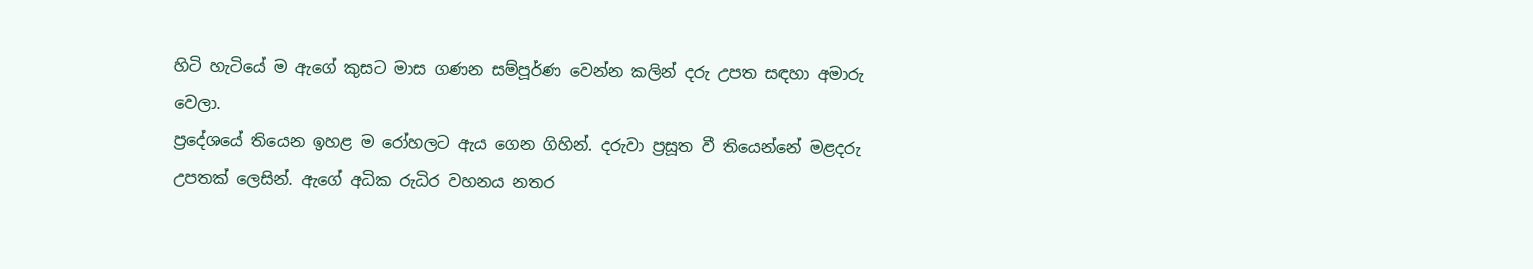හිටි හැටියේ ම ඇගේ කුසට මාස ගණන සම්පූර්ණ වෙන්න කලින් දරු උපත සඳහා අමාරු වෙලා.
ප්‍රදේශයේ තියෙන ඉහළ ම රෝහලට ඇය ගෙන ගිහින්. දරුවා ප්‍රසූත වී තියෙන්නේ මළදරු උපතක් ලෙසින්. ඇගේ අධික රුධිර වහනය නතර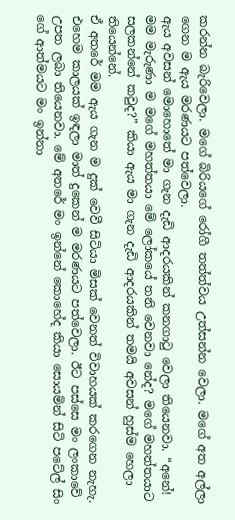කරන්න බැරිවෙලා. මගේ බිරියගේ රෝගී තත්ත්වය උත්සන්න වෙලා. මගේ අත අල්ලා ගෙන ම ඇය මරණයට පත්වෙලා.
ඇය අවසන් මොහොතේ මා ගැන දැඩි ආදරයකින් කනගාටු වෙලා තියෙනවා. “අනේ! මම මැරුණා ම මගේ මහත්තයා මේ ලෝකයේ තනි වෙනවා නේද? මගේ මහත්තයාට සලකන්නේ කවුද?” කියා ඇය මා ගැන දැඩි ආදරයකින් තමයි අවසන් හුස්ම හෙලා තියෙන්නේ.
ඒ අතරේ මම ඇය ගැන ම දුක් වෙවී සිටියා මිසක් වෙනත් විවාහයක් කරගෙන නැහැ.
එහෙම කාලයක් ඉඳලා මාත් දුකෙන් ම මරණයට පත්වෙලා. ඊට පස්සෙ මං ලංකාවේ උපත ලබා තියෙනවා. මේ අතරේ මං ඉන්නේ කොහේද කියා සොයමින් සිටි පටේල් සිං ගේ ආත්මයට මං ඉන්නා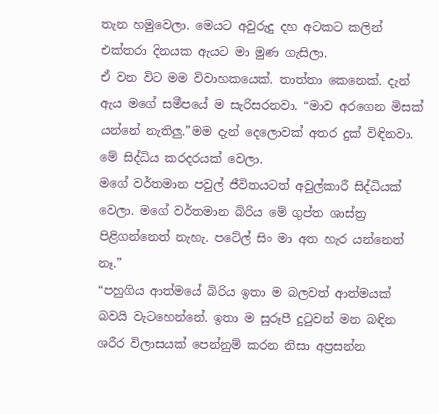තැන හමුවෙලා. මෙයට අවුරුදු දහ අටකට කලින් එක්තරා දිනයක ඇයට මා මුණ ගැසිලා.
ඒ වන විට මම විවාහකයෙක්. තාත්තා කෙනෙක්. දැන් ඇය මගේ සමීපයේ ම සැරිසරනවා. “මාව අරගෙන මිසක් යන්නේ නැතිලු.”මම දැන් දෙලොවක් අතර දුක් විඳිනවා. මේ සිද්ධිය කරදරයක් වෙලා.
මගේ වර්තමාන පවුල් ජීවිතයටත් අවුල්කාරී සිද්ධියක් වෙලා. මගේ වර්තමාන බිරිය මේ ගුප්ත ශාස්ත්‍ර පිළිගන්නෙත් නැහැ. පටේල් සිං මා අත හැර යන්නෙත් නෑ.”
“පහුගිය ආත්මයේ බිරිය ඉතා ම බලවත් ආත්මයක් බවයි වැටහෙන්නේ. ඉතා ම සුරූපී දුටුවන් මන බඳින ශරීර විලාසයක් පෙන්නුම් කරන නිසා අප්‍රසන්න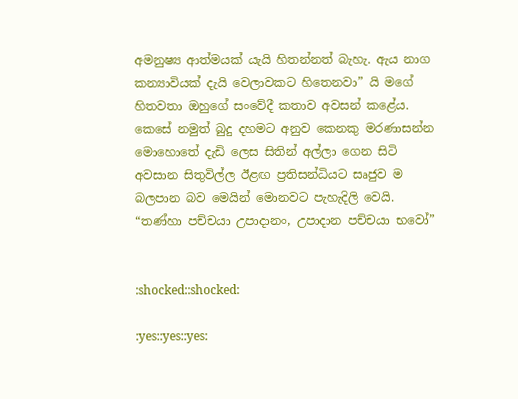අමනුෂ්‍ය ආත්මයක් යැයි හිතන්නත් බැහැ. ඇය නාග කන්‍යාවියක් දැයි වෙලාවකට හිතෙනවා” යි මගේ හිතවතා ඔහුගේ සංවේදී කතාව අවසන් කළේය.
කෙසේ නමුත් බුදු දහමට අනුව කෙනකු මරණාසන්න මොහොතේ දැඩි ලෙස සිතින් අල්ලා ගෙන සිටි අවසාන සිතුවිල්ල ඊළඟ ප්‍රතිසන්ධියට සෘජුව ම බලපාන බව මෙයින් මොනවට පැහැදිලි වෙයි.
“තණ්හා පච්චයා උපාදානං, උපාදාන පච්චයා භවෝ”


:shocked::shocked:

:yes::yes::yes: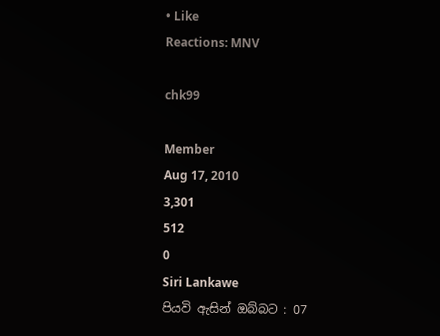• Like
Reactions: MNV

chk99

Member
Aug 17, 2010
3,301
512
0
Siri Lankawe
පියවි ඇසින් ඔබ්බට : 07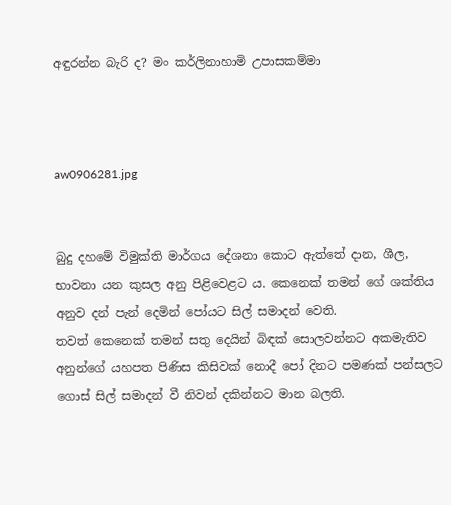අඳුරන්න බැරි ද? මං කර්ලිනාහාමි උපාසකම්මා



aw0906281.jpg


බුදු දහමේ විමුක්ති මාර්ගය දේශනා කොට ඇත්තේ දාන, ශීල, භාවනා යන කුසල අනු පිළිවෙළට ය. කෙනෙක් තමන් ගේ ශක්තිය අනුව දන් පැන් දෙමින් පෝයට සිල් සමාදන් වෙති.
තවත් කෙනෙක් තමන් සතු දෙයින් බිඳක් සොලවන්නට අකමැතිව අනුන්ගේ යහපත පිණිස කිසිවක් නොදී පෝ දිනට පමණක් පන්සලට ගොස් සිල් සමාදන් වී නිවන් දකින්නට මාන බලති.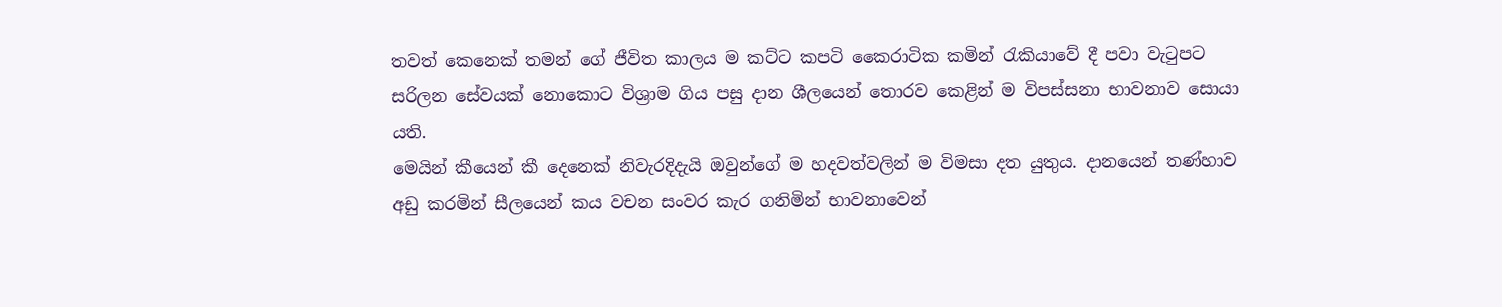තවත් කෙනෙක් තමන් ගේ ජීවිත කාලය ම කට්ට කපටි කෛරාටික කමින් රැකියාවේ දී පවා වැටුපට සරිලන සේවයක් නොකොට විශ්‍රාම ගිය පසු දාන ශීලයෙන් තොරව කෙළින් ම විපස්සනා භාවනාව සොයා යති.
මෙයින් කීයෙන් කී දෙනෙක් නිවැරදිදැයි ඔවුන්ගේ ම හදවත්වලින් ම විමසා දත යුතුය. දානයෙන් තණ්හාව අඩු කරමින් සීලයෙන් කය වචන සංවර කැර ගනිමින් භාවනාවෙන්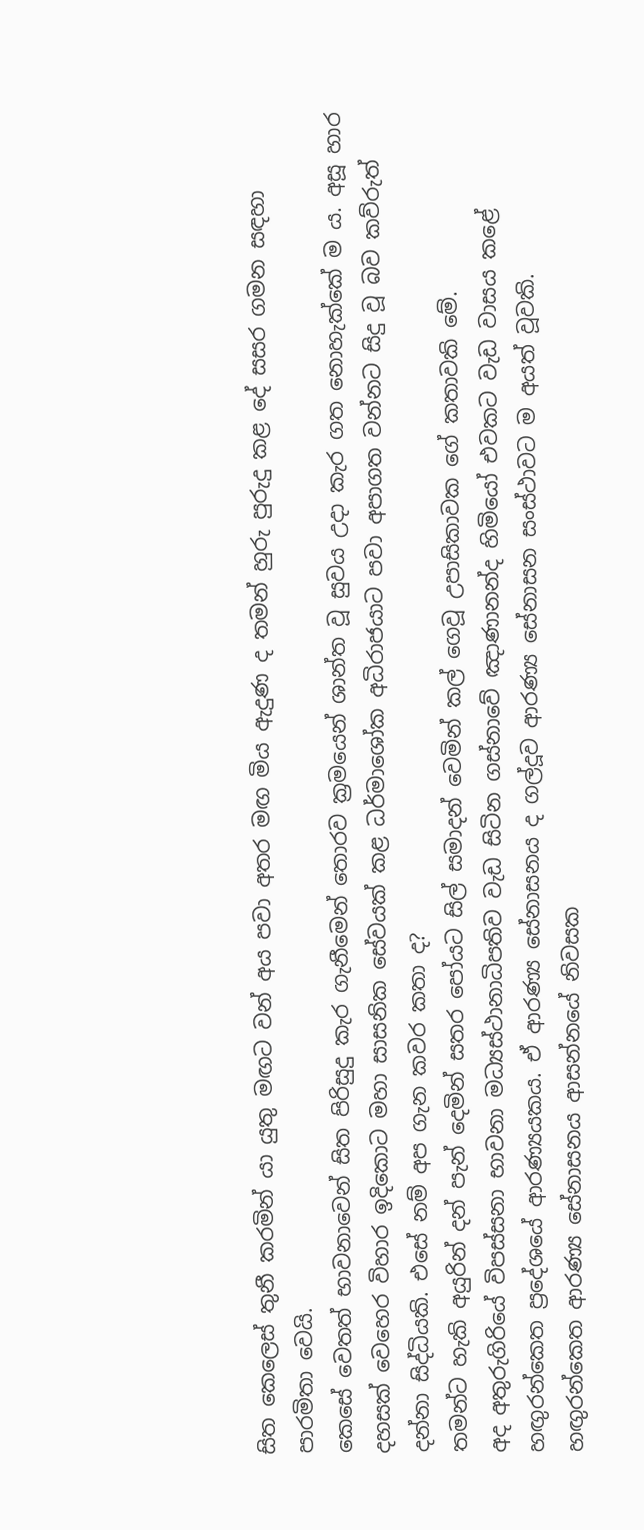සිත කෙලෙස් තුනී කරමින් යා යුතු මඟට වන් අය පවා අතර මඟ මිය ඇදුණ ද තමන් හුරු පුරුදු කළ දේ සසර ගමන සඳහා පාරමිතා වෙයි.
කෙසේ වෙතත් භාවනාවෙන් සිත පිරිසුදු කැර ගැනීමෙන් තොරව ක්‍රමයෙන් ශාන්ත වූ සුවය උදා කැර ගත නොහැක්කේ ම ය. අසූ හාර දහසක් වෙහෙර විහාර ඉදිකොට මහා සාසනික සේවයක් කළ ධර්මාශෝක අධිරාජයාට පවා අපාගත වන්නට සිදු වූ බව කව්රුත් දන්නා සිද්ධියකි. එසේ නම් අප ගැන කවර කතා ද?
තමන්ට හැකි අයුරින් දන් පැන් දෙමින් සතර පෝයට සිල් සමාදන් වෙමින් කල් ගෙවූ උපාසිකාවක ගේ කතාවකි මේ.
අද අතුරුගිරියේ විපස්සනා භාවනා මධ්‍යස්ථානාධිපතිව වැඩ සිටින ගස්නාවේ ඤාණානන්ද හිමියෝ එවකට වැඩ වාසය කළේ හඟුරන්කෙත ප්‍රදේශයේ ආරණ්‍යයකය. ඒ ආරණ්‍ය සේනාසනය ද ගල්දූව ආරණ්‍ය සේනාසන සංස්ථාවට ම අයත් වූවකි.
හඟුරන්කෙත ආරණ්‍ය සේනාසනය ආසන්නයේ නිවසක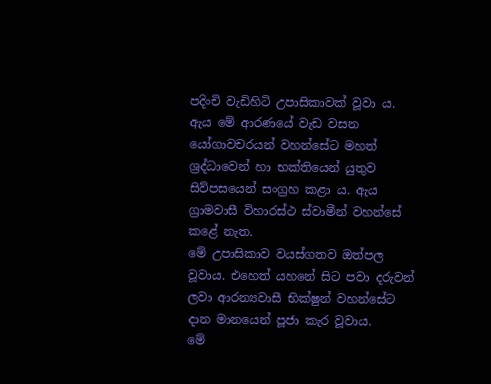පදිංචි වැඩිහිටි උපාසිකාවක් වූවා ය. ඇය මේ ආරණයේ වැඩ වසන යෝගාවචරයන් වහන්සේට මහත් ශ්‍රද්ධාවෙන් හා භක්තියෙන් යුතුව සිව්පසයෙන් සංග්‍රහ කළා ය. ඇය ග්‍රාමවාසී විහාරස්ථ ස්වාමීන් වහන්සේ කළේ නැත.
මේ උපාසිකාව වයස්ගතව ඔත්පල වූවාය. එහෙත් යහනේ සිට පවා දරුවන් ලවා ආරන්‍යවාසී භික්ෂුන් වහන්සේට දාන මානයෙන් පූජා කැර වූවාය.
මේ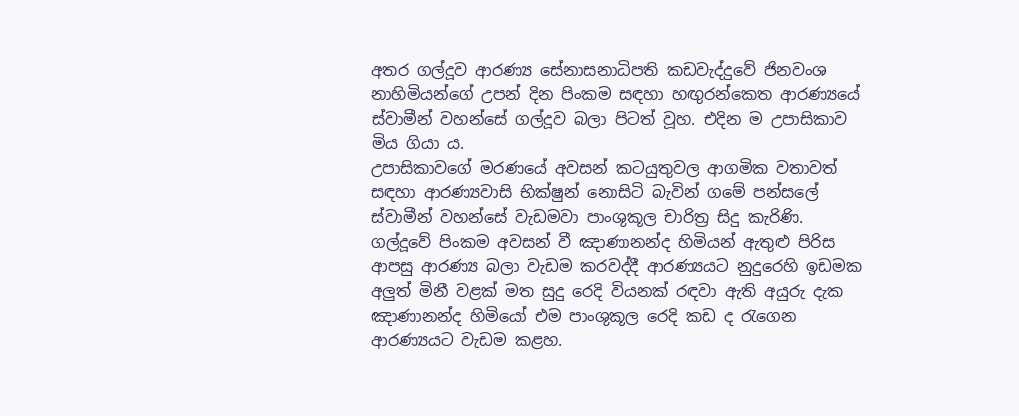අතර ගල්දූව ආරණ්‍ය සේනාසනාධිපති කඩවැද්දුවේ ජිනවංශ නාහිමියන්ගේ උපන් දින පිංකම සඳහා හඟුරන්කෙත ආරණ්‍යයේ ස්වාමීන් වහන්සේ ගල්දූව බලා පිටත් වූහ. එදින ම උපාසිකාව මිය ගියා ය.
උපාසිකාවගේ මරණයේ අවසන් කටයුතුවල ආගමික වතාවත් සඳහා ආරණ්‍යවාසි භික්ෂුන් නොසිටි බැවින් ගමේ පන්සලේ ස්වාමීන් වහන්සේ වැඩමවා පාංශුකූල චාරිත්‍ර සිදු කැරිණි.
ගල්දූවේ පිංකම අවසන් වී ඤාණානන්ද හිමියන් ඇතුළු පිරිස ආපසු ආරණ්‍ය බලා වැඩම කරවද්දී ආරණ්‍යයට නුදුරෙහි ඉඩමක අලුත් මිනී වළක් මත සුදු රෙදි වියනක් රඳවා ඇති අයුරු දැක ඤාණානන්ද හිමියෝ එම පාංශුකූල රෙදි කඩ ද රැගෙන ආරණ්‍යයට වැඩම කළහ.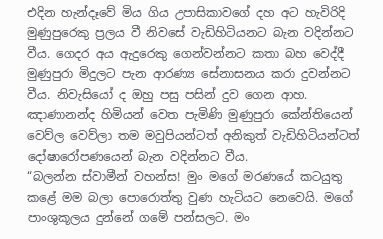එදින හැන්දෑවේ මිය ගිය උපාසිකාවගේ දහ අට හැවිරිදි මුණුපුරෙකු ප්‍රලය වී නිවසේ වැඩිහිටියනට බැන වදින්නට වීය. ගෙදර අය ඇදුරෙකු ගෙන්වන්නට කතා බහ වෙද්දී මුණුපුරා මිදුලට පැන ආරණ්‍ය සේනාසනය කරා දුවන්නට වීය. නිවැසියෝ ද ඔහු පසු පසින් දුව ගෙන ආහ.
ඤාණානන්ද හිමියන් වෙත පැමිණි මුණුපුරා කේන්තියෙන් වෙව්ල වෙව්ලා තම මවුපියන්ටත් අනිකුත් වැඩිහිටියන්ටත් දෝෂාරෝපණයෙන් බැන වදින්නට වීය.
“බලන්න ස්වාමීන් වහන්ස! මුං මගේ මරණයේ කටයුතු කළේ මම බලා පොරොත්තු වුණ හැටියට නෙවෙයි. මගේ පාංශුකූලය දුන්නේ ගමේ පන්සලට. මං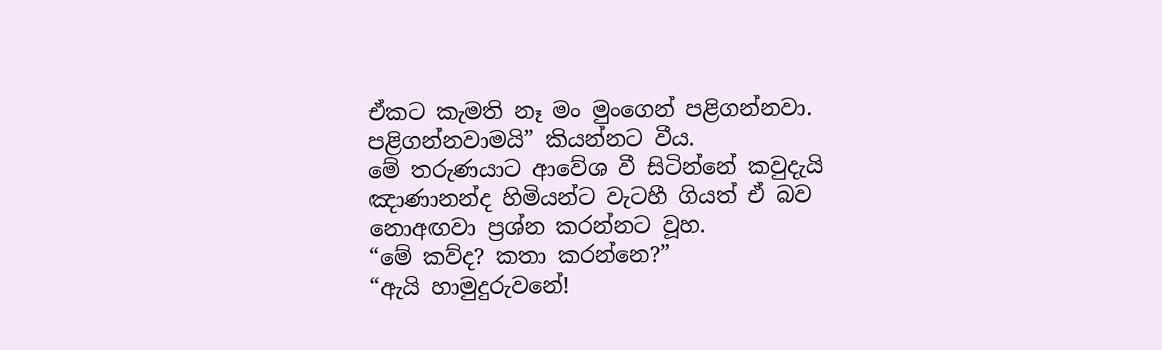ඒකට කැමති නෑ මං මුංගෙන් පළිගන්නවා. පළිගන්නවාමයි” කියන්නට වීය.
මේ තරුණයාට ආවේශ වී සිටින්නේ කවුදැයි ඤාණානන්ද හිමියන්ට වැටහී ගියත් ඒ බව නොඅඟවා ප්‍රශ්න කරන්නට වූහ.
“මේ කව්ද? කතා කරන්නෙ?”
“ඇයි හාමුදුරුවනේ!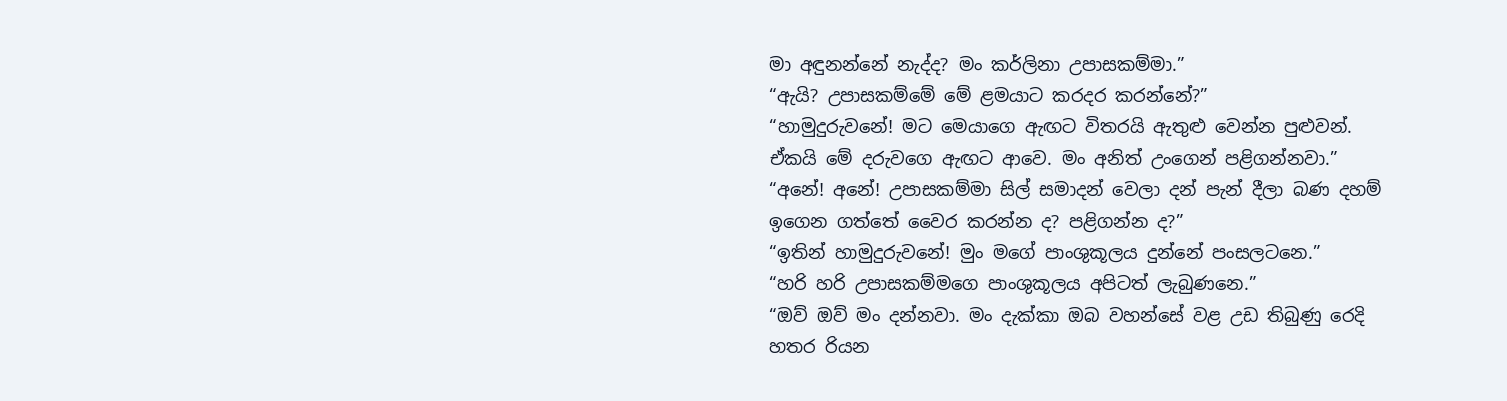මා අඳුනන්නේ නැද්ද? මං කර්ලිනා උපාසකම්මා.”
“ඇයි? උපාසකම්මේ මේ ළමයාට කරදර කරන්නේ?”
“හාමුදුරුවනේ! මට මෙයාගෙ ඇඟට විතරයි ඇතුළු වෙන්න පුළුවන්. ඒකයි මේ දරුවගෙ ඇඟට ආවෙ. මං අනිත් උංගෙන් පළිගන්නවා.”
“අනේ! අනේ! උපාසකම්මා සිල් සමාදන් වෙලා දන් පැන් දීලා බණ දහම් ඉගෙන ගත්තේ වෛර කරන්න ද? පළිගන්න ද?”
“ඉතින් හාමුදුරුවනේ! මුං මගේ පාංශුකූලය දුන්නේ පංසලටනෙ.”
“හරි හරි උපාසකම්මගෙ පාංශුකූලය අපිටත් ලැබුණනෙ.”
“ඔව් ඔව් මං දන්නවා. මං දැක්කා ඔබ වහන්සේ වළ උඩ තිබුණු රෙදි හතර රියන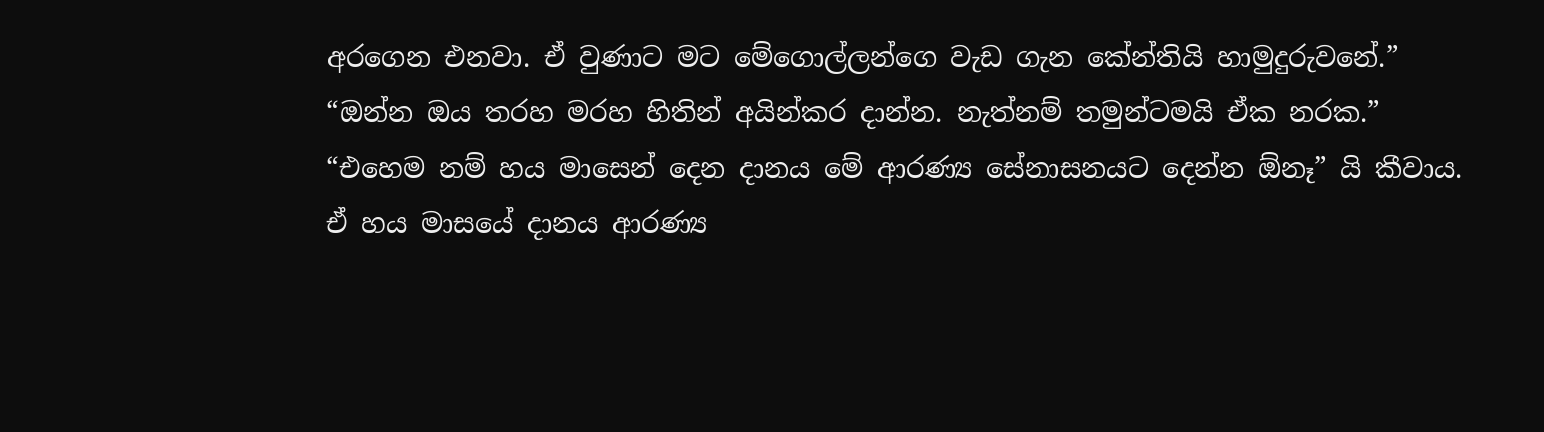අරගෙන එනවා. ඒ වුණාට මට මේගොල්ලන්ගෙ වැඩ ගැන කේන්තියි හාමුදුරුවනේ.”
“ඔන්න ඔය තරහ මරහ හිතින් අයින්කර දාන්න. නැත්නම් තමුන්ටමයි ඒක නරක.”
“එහෙම නම් හය මාසෙන් දෙන දානය මේ ආරණ්‍ය සේනාසනයට දෙන්න ඕනෑ” යි කීවාය.
ඒ හය මාසයේ දානය ආරණ්‍ය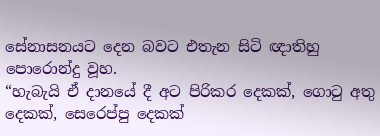සේනාසනයට දෙන බවට එතැන සිටි ඥාතිහු පොරොන්දු වූහ.
“හැබැයි ඒ දානයේ දී අට පිරිකර දෙකක්, ගොටු අතු දෙකක්, සෙරෙප්පු දෙකක්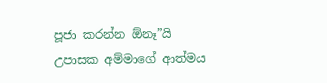පූජා කරන්න ඕනෑ”යි උපාසක අම්මාගේ ආත්මය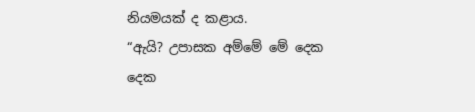නියමයක් ද කළාය.
“ඇයි? උපාසක අම්මේ මේ දෙක දෙක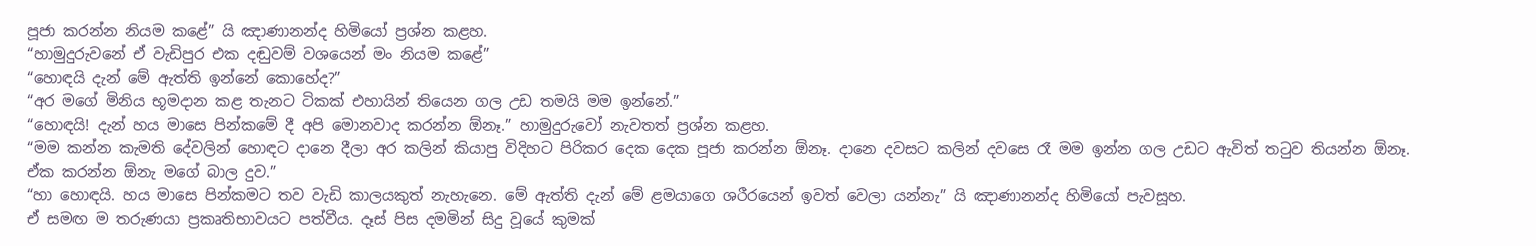පූජා කරන්න නියම කළේ” යි ඤාණානන්ද හිමියෝ ප්‍රශ්න කළහ.
“හාමුදුරුවනේ ඒ වැඩිපුර එක දඬුවම් වශයෙන් මං නියම කළේ”
“හොඳයි දැන් මේ ඇත්ති ඉන්නේ කොහේද?”
“අර මගේ මිනිය භූමදාන කළ තැනට ටිකක් එහායින් තියෙන ගල උඩ තමයි මම ඉන්නේ.”
“හොඳයි! දැන් හය මාසෙ පින්කමේ දී අපි මොනවාද කරන්න ඕනෑ.” හාමුදුරුවෝ නැවතත් ප්‍රශ්න කළහ.
“මම කන්න කැමති දේවලින් හොඳට දානෙ දීලා අර කලින් කියාපු විදිහට පිරිකර දෙක දෙක පූජා කරන්න ඕනෑ. දානෙ දවසට කලින් දවසෙ රෑ මම ඉන්න ගල උඩට ඇවිත් තටුව තියන්න ඕනෑ. ඒක කරන්න ඕනැ මගේ බාල දුව.”
“හා හොඳයි. හය මාසෙ පින්කමට තව වැඩි කාලයකුත් නැහැනෙ. මේ ඇත්ති දැන් මේ ළමයාගෙ ශරීරයෙන් ඉවත් වෙලා යන්නැ” යි ඤාණානන්ද හිමියෝ පැවසූහ.
ඒ සමඟ ම තරුණයා ප්‍රකෘතිභාවයට පත්වීය. දෑස් පිස දමමින් සිදු වූයේ කුමක්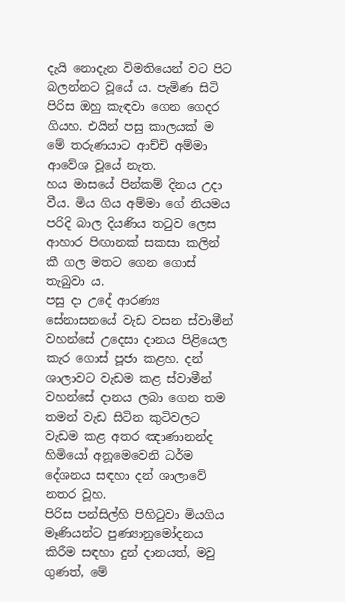දැයි නොදැන විමතියෙන් වට පිට බලන්නට වූයේ ය. පැමිණ සිටි පිරිස ඔහු කැඳවා ගෙන ගෙදර ගියහ. එයින් පසු කාලයක් ම මේ තරුණයාට ආච්චි අම්මා ආවේශ වූයේ නැත.
හය මාසයේ පින්කම් දිනය උදා වීය. මිය ගිය අම්මා ගේ නියමය පරිදි බාල දියණිය තටුව ලෙස ආහාර පිඟානක් සකසා කලින් කී ගල මතට ගෙන ගොස් තැබුවා ය.
පසු දා උදේ ආරණ්‍ය සේනාසනයේ වැඩ වසන ස්වාමීන් වහන්සේ උදෙසා දානය පිළියෙල කැර ගොස් පූජා කළහ. දන් ශාලාවට වැඩම කළ ස්වාමීන් වහන්සේ දානය ලබා ගෙන තම තමන් වැඩ සිටින කුටිවලට වැඩම කළ අතර ඤාණානන්ද හිමියෝ අනූමෙවෙනි ධර්ම දේශනය සඳහා දන් ශාලාවේ නතර වූහ.
පිරිස පන්සිල්හි පිහිටුවා මියගිය මෑණියන්ට පුණ්‍යානුමෝදනය කිරීම සඳහා දුන් දානයත්, මවු ගුණත්, මේ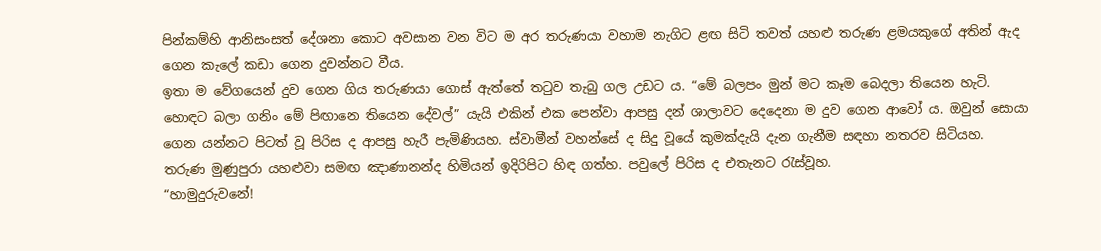පින්කම්හි ආනිසංසත් දේශනා කොට අවසාන වන විට ම අර තරුණයා වහාම නැගිට ළඟ සිටි තවත් යහළු තරුණ ළමයකුගේ අතින් ඇද ගෙන කැලේ කඩා ගෙන දුවන්නට වීය.
ඉතා ම වේගයෙන් දුව ගෙන ගිය තරුණයා ගොස් ඇත්තේ තටුව තැබු ගල උඩට ය. “මේ බලපං මුන් මට කෑම බෙදලා තියෙන හැටි. හොඳට බලා ගනිං මේ පිඟානෙ තියෙන දේවල්” යැයි එකින් එක පෙන්වා ආපසු දන් ශාලාවට දෙදෙනා ම දුව ගෙන ආවෝ ය. ඔවුන් සොයා ගෙන යන්නට පිටත් වූ පිරිස ද ආපසු හැරී පැමිණියහ. ස්වාමීන් වහන්සේ ද සිදු වූයේ කුමක්දැයි දැන ගැනීම සඳහා නතරව සිටියහ.
තරුණ මුණුපුරා යහළුවා සමඟ ඤාණානන්ද හිමියන් ඉදිරිපිට හිඳ ගත්හ. පවුලේ පිරිස ද එතැනට රැස්වූහ.
“හාමුදුරුවනේ!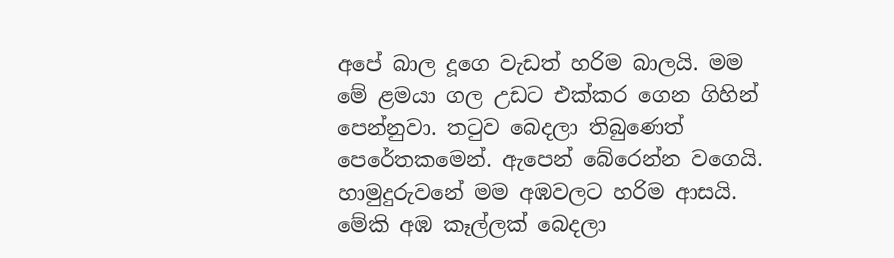අපේ බාල දූගෙ වැඩත් හරිම බාලයි. මම මේ ළමයා ගල උඩට එක්කර ගෙන ගිහින් පෙන්නුවා. තටුව බෙදලා තිබුණෙත් පෙරේතකමෙන්. ඇපෙන් බේරෙන්න වගෙයි.
හාමුදුරුවනේ මම අඹවලට හරිම ආසයි. මේකි අඹ කෑල්ලක් බෙදලා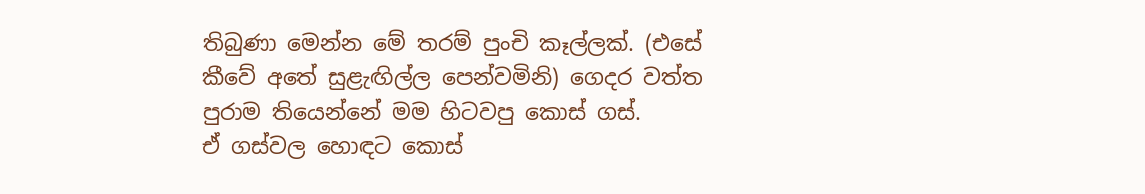තිබුණා මෙන්න මේ තරම් පුංචි කෑල්ලක්. (එසේ කීවේ අතේ සුළැඟිල්ල පෙන්වමිනි) ගෙදර වත්ත පුරාම තියෙන්නේ මම හිටවපු කොස් ගස්.
ඒ ගස්වල හොඳට කොස්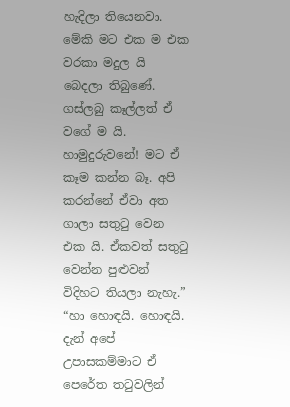හැදිලා තියෙනවා. මේකි මට එක ම එක වරකා මදුල යි බෙදලා තිබුණේ. ගස්ලබු කෑල්ලත් ඒ වගේ ම යි. හාමුදුරුවනේ! මට ඒ කෑම කන්න බෑ. අපි කරන්නේ ඒවා අත ගාලා සතුටු වෙන එක යි. ඒකවත් සතුටු වෙන්න පුළුවන් විදිහට තියලා නැහැ.”
“හා හොඳයි. හොඳයි. දැන් අපේ උපාසකම්මාට ඒ පෙරේත තටුවලින්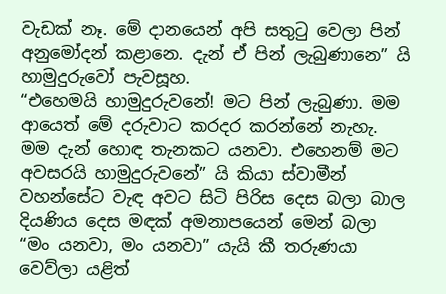වැඩක් නෑ. මේ දානයෙන් අපි සතුටු වෙලා පින් අනුමෝදන් කළානෙ. දැන් ඒ පින් ලැබුණානෙ” යි හාමුදුරුවෝ පැවසූහ.
“එහෙමයි හාමුදුරුවනේ! මට පින් ලැබුණා. මම ආයෙත් මේ දරුවාට කරදර කරන්නේ නැහැ. මම දැන් හොඳ තැනකට යනවා. එහෙනම් මට අවසරයි හාමුදුරුවනේ” යි කියා ස්වාමීන් වහන්සේට වැඳ අවට සිටි පිරිස දෙස බලා බාල දියණිය දෙස මඳක් අමනාපයෙන් මෙන් බලා “මං යනවා, මං යනවා” යැයි කී තරුණයා වෙව්ලා යළිත්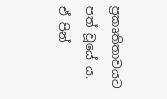ප්‍රකෘතිතාවයට පත් වූයේ ය.
ඒ පින්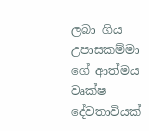ලබා ගිය උපාසකම්මා ගේ ආත්මය වෘක්ෂ දේවතාවියක්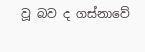වූ බව ද ගස්නාවේ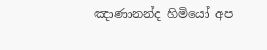ඤාණානන්ද හිමියෝ අප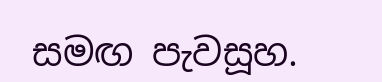සමඟ පැවසූහ.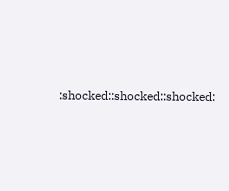:shocked::shocked::shocked: